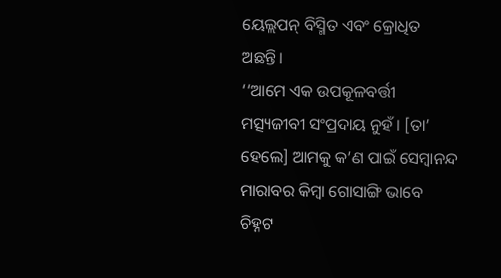ୟେଲ୍ଲପନ୍ ବିସ୍ମିତ ଏବଂ କ୍ରୋଧିତ ଅଛନ୍ତି।
‘‘ଆମେ ଏକ ଉପକୂଳବର୍ତ୍ତୀ ମତ୍ସ୍ୟଜୀବୀ ସଂପ୍ରଦାୟ ନୁହଁ। [ତା’ ହେଲେ] ଆମକୁ କ’ଣ ପାଇଁ ସେମ୍ବାନନ୍ଦ ମାରାବର କିମ୍ବା ଗୋସାଙ୍ଗି ଭାବେ ଚିହ୍ନଟ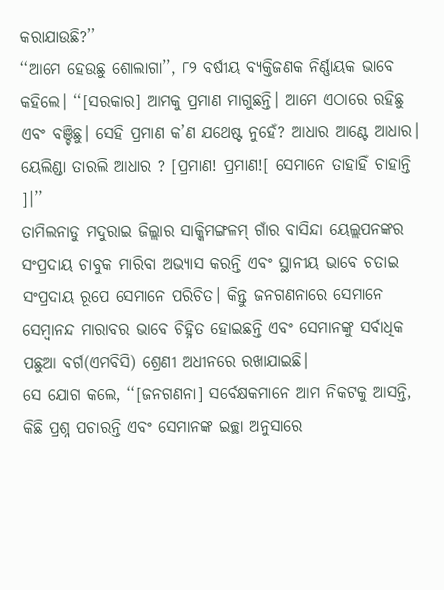କରାଯାଉଛି?’’
‘‘ଆମେ ହେଉଛୁ ଶୋଲାଗା’’, ୮୨ ବର୍ଷୀୟ ବ୍ୟକ୍ତିଜଣକ ନିର୍ଣ୍ଣାୟକ ଭାବେ କହିଲେ। ‘‘[ସରକାର] ଆମକୁ ପ୍ରମାଣ ମାଗୁଛନ୍ତି। ଆମେ ଏଠାରେ ରହିଛୁ ଏବଂ ବଞ୍ଚିଛୁ। ସେହି ପ୍ରମାଣ କ’ଣ ଯଥେଷ୍ଟ ନୁହେଁ? ଆଧାର ଆଣ୍ଟେ ଆଧାର। ୟେଲିଣ୍ଡା ତାରଲି ଆଧାର ? [ପ୍ରମାଣ! ପ୍ରମାଣ![ ସେମାନେ ତାହାହିଁ ଚାହାନ୍ତି ]।’’
ତାମିଲନାଡୁ ମଦୁରାଇ ଜିଲ୍ଲାର ସାକ୍କିମଙ୍ଗଳମ୍ ଗାଁର ବାସିନ୍ଦା ୟେଲ୍ଲପନଙ୍କର ସଂପ୍ରଦାୟ ଚାବୁକ ମାରିବା ଅଭ୍ୟାସ କରନ୍ତି ଏବଂ ସ୍ଥାନୀୟ ଭାବେ ଚତାଇ ସଂପ୍ରଦାୟ ରୂପେ ସେମାନେ ପରିଚିତ। କିନ୍ତୁ ଜନଗଣନାରେ ସେମାନେ ସେମ୍ବାନନ୍ଦ ମାରାବର ଭାବେ ଚିହ୍ନିତ ହୋଇଛନ୍ତି ଏବଂ ସେମାନଙ୍କୁ ସର୍ବାଧିକ ପଛୁଆ ବର୍ଗ(ଏମବିସି) ଶ୍ରେଣୀ ଅଧୀନରେ ରଖାଯାଇଛି।
ସେ ଯୋଗ କଲେ, ‘‘[ଜନଗଣନା] ସର୍ବେକ୍ଷକମାନେ ଆମ ନିକଟକୁ ଆସନ୍ତି, କିଛି ପ୍ରଶ୍ନ ପଚାରନ୍ତି ଏବଂ ସେମାନଙ୍କ ଇଚ୍ଛା ଅନୁସାରେ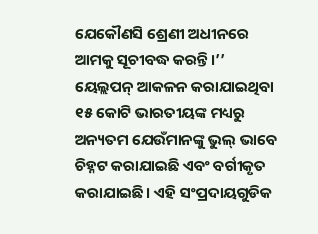ଯେକୌଣସି ଶ୍ରେଣୀ ଅଧୀନରେ ଆମକୁ ସୂଚୀବଦ୍ଧ କରନ୍ତି।’’
ୟେଲ୍ଲପନ୍ ଆକଳନ କରାଯାଇଥିବା ୧୫ କୋଟି ଭାରତୀୟଙ୍କ ମଧ୍ୟରୁ ଅନ୍ୟତମ ଯେଉଁମାନଙ୍କୁ ଭୁଲ୍ ଭାବେ ଚିହ୍ନଟ କରାଯାଇଛି ଏବଂ ବର୍ଗୀକୃତ କରାଯାଇଛି। ଏହି ସଂପ୍ରଦାୟଗୁଡିକ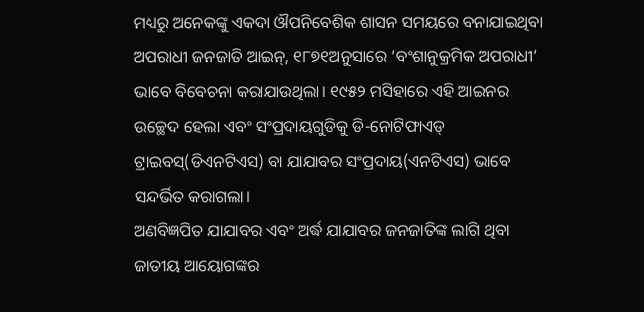ମଧ୍ୟରୁ ଅନେକଙ୍କୁ ଏକଦା ଔପନିବେଶିକ ଶାସନ ସମୟରେ ବନାଯାଇଥିବା ଅପରାଧୀ ଜନଜାତି ଆଇନ୍, ୧୮୭୧ଅନୁସାରେ ‘ବଂଶାନୁକ୍ରମିକ ଅପରାଧୀ’ ଭାବେ ବିବେଚନା କରାଯାଉଥିଲା। ୧୯୫୨ ମସିହାରେ ଏହି ଆଇନର ଉଚ୍ଛେଦ ହେଲା ଏବଂ ସଂପ୍ରଦାୟଗୁଡିକୁ ଡି-ନୋଟିଫାଏଡ୍ ଟ୍ରାଇବସ୍(ଡିଏନଟିଏସ) ବା ଯାଯାବର ସଂପ୍ରଦାୟ(ଏନଟିଏସ) ଭାବେ ସନ୍ଦର୍ଭିତ କରାଗଲା।
ଅଣବିଜ୍ଞପିତ ଯାଯାବର ଏବଂ ଅର୍ଦ୍ଧ ଯାଯାବର ଜନଜାତିଙ୍କ ଲାଗି ଥିବା ଜାତୀୟ ଆୟୋଗଙ୍କର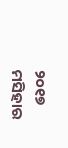୨୦୧୭ ମସିହାର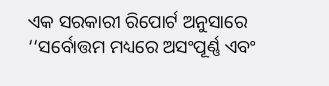ଏକ ସରକାରୀ ରିପୋର୍ଟ ଅନୁସାରେ ‘‘ସର୍ବୋତ୍ତମ ମଧ୍ୟରେ ଅସଂପୂର୍ଣ୍ଣ ଏବଂ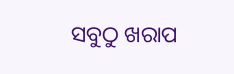ସବୁଠୁ ଖରାପ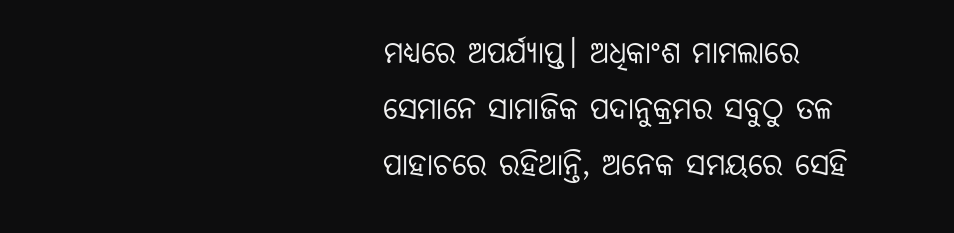ମଧ୍ୟରେ ଅପର୍ଯ୍ୟାପ୍ତ। ଅଧିକାଂଶ ମାମଲାରେ ସେମାନେ ସାମାଜିକ ପଦାନୁକ୍ରମର ସବୁଠୁ ତଳ ପାହାଚରେ ରହିଥାନ୍ତି, ଅନେକ ସମୟରେ ସେହି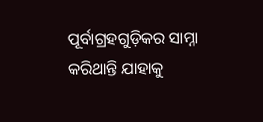ପୂର୍ବାଗ୍ରହଗୁଡ଼ିକର ସାମ୍ନା କରିଥାନ୍ତି ଯାହାକୁ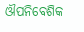ଔପନିବେଶିକ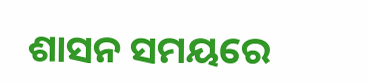ଶାସନ ସମୟରେ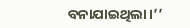ବନାଯାଇଥିଲା।’’